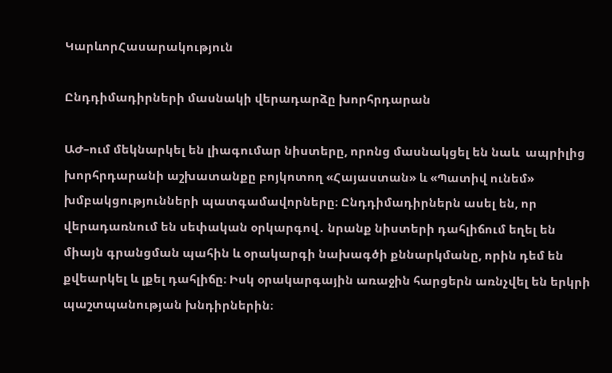ԿարևորՀասարակություն

Ընդդիմադիրների մասնակի վերադարձը խորհրդարան

ԱԺ–ում մեկնարկել են լիագումար նիստերը, որոնց մասնակցել են նաև  ապրիլից խորհրդարանի աշխատանքը բոյկոտող «Հայաստան» և «Պատիվ ունեմ» խմբակցությունների պատգամավորները։ Ընդդիմադիրներն ասել են, որ վերադառնում են սեփական օրկարգով․ նրանք նիստերի դահլիճում եղել են միայն գրանցման պահին և օրակարգի նախագծի քննարկմանը, որին դեմ են քվեարկել և լքել դահլիճը։ Իսկ օրակարգային առաջին հարցերն առնչվել են երկրի պաշտպանության խնդիրներին։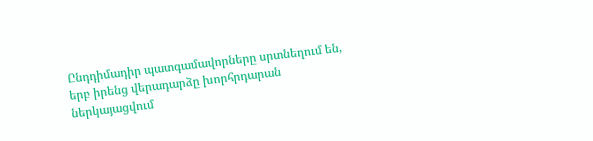Ընդդիմադիր պատգամավորները սրտնեղում են, երբ իրենց վերադարձը խորհրդարան ներկայացվում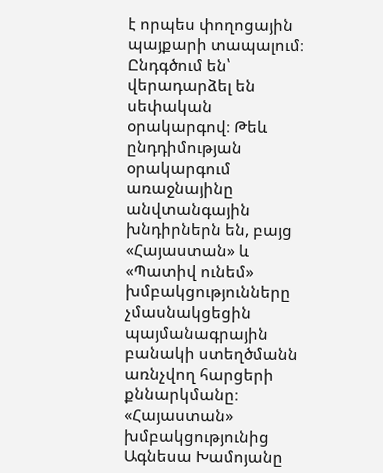է որպես փողոցային պայքարի տապալում։ Ընդգծում են՝  վերադարձել են սեփական օրակարգով։ Թեև ընդդիմության օրակարգում առաջնայինը  անվտանգային խնդիրներն են, բայց «Հայաստան» և «Պատիվ ունեմ»  խմբակցությունները չմասնակցեցին պայմանագրային բանակի ստեղծմանն առնչվող հարցերի քննարկմանը։ «Հայաստան» խմբակցությունից Ագնեսա Խամոյանը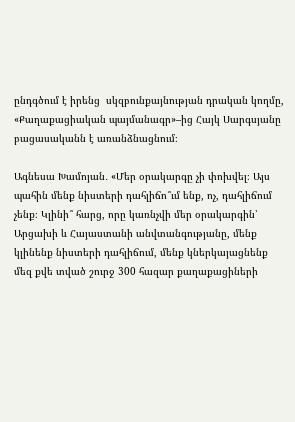ընդգծում է իրենց  սկզբունքայնության դրական կողմը, «Քաղաքացիական պայմանագր»–ից Հայկ Սարգսյանը բացասականն է առանձնացնում։

Ագնեսա Խամոյան․ «Մեր օրակարգը չի փոխվել։ Այս պահին մենք նիստերի դահլիճո՞ւմ ենք, ոչ, դահլիճում չենք։ Կլինի՞ հարց, որը կառնչվի մեր օրակարգին՝ Արցախի և Հայաստանի անվտանգությանը, մենք կլինենք նիստերի դահլիճում, մենք կներկայացնենք մեզ քվե տված շուրջ 300 հազար քաղաքացիների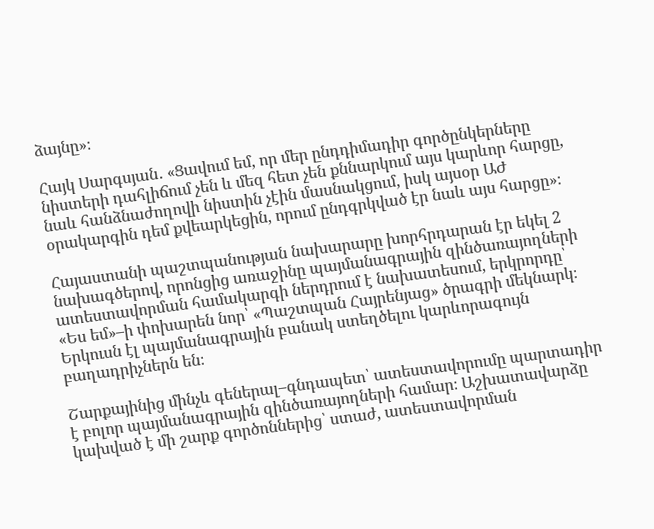ձայնը»։

Հայկ Սարգսյան․ «Ցավում եմ, որ մեր ընդդիմադիր գործընկերները նիստերի դահլիճում չեն և մեզ հետ չեն քննարկում այս կարևոր հարցը, նաև հանձնաժողովի նիստին չէին մասնակցում, իսկ այսօր ԱԺ օրակարգին դեմ քվեարկեցին, որում ընդգրկված էր նաև այս հարցը»։

Հայաստանի պաշտպանության նախարարը խորհրդարան էր եկել 2 նախագծերով, որոնցից առաջինը պայմանագրային զինծառայողների ատեստավորման համակարգի ներդրում է նախատեսում, երկրորդը՝ «Ես եմ»–ի փոխարեն նոր՝ «Պաշտպան Հայրենյաց» ծրագրի մեկնարկ։ Երկուսն էլ պայմանագրային բանակ ստեղծելու կարևորագույն  բաղադրիչներն են։

Շարքայինից մինչև գեներալ–գնդապետ՝ ատեստավորումը պարտադիր է բոլոր պայմանագրային զինծառայողների համար։ Աշխատավարձը կախված է մի շարք գործոններից՝ ստաժ, ատեստավորման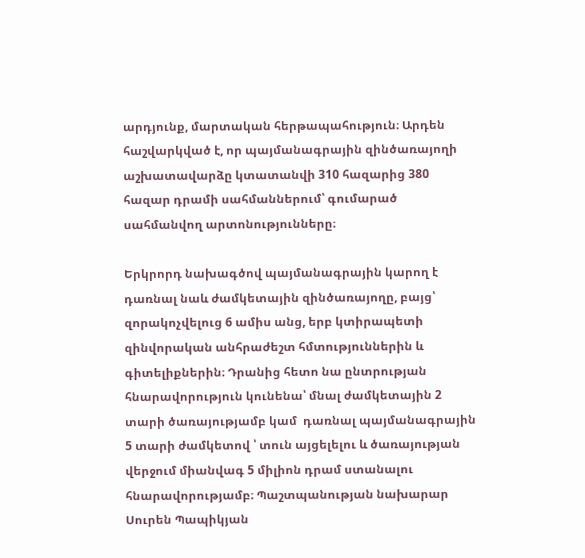արդյունք, մարտական հերթապահություն։ Արդեն հաշվարկված է, որ պայմանագրային զինծառայողի աշխատավարձը կտատանվի 310 հազարից 380 հազար դրամի սահմաններում՝ գումարած սահմանվող արտոնությունները։

Երկրորդ նախագծով պայմանագրային կարող է դառնալ նաև ժամկետային զինծառայողը, բայց՝ զորակոչվելուց 6 ամիս անց, երբ կտիրապետի զինվորական անհրաժեշտ հմտություններին և գիտելիքներին։ Դրանից հետո նա ընտրության հնարավորություն կունենա՝ մնալ ժամկետային 2 տարի ծառայությամբ կամ  դառնալ պայմանագրային 5 տարի ժամկետով ՝ տուն այցելելու և ծառայության վերջում միանվագ 5 միլիոն դրամ ստանալու հնարավորությամբ։ Պաշտպանության նախարար Սուրեն Պապիկյան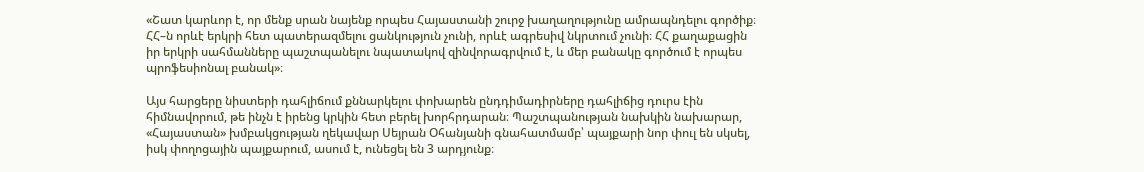«Շատ կարևոր է, որ մենք սրան նայենք որպես Հայաստանի շուրջ խաղաղությունը ամրապնդելու գործիք։ ՀՀ–ն որևէ երկրի հետ պատերազմելու ցանկություն չունի, որևէ ագրեսիվ նկրտում չունի։ ՀՀ քաղաքացին իր երկրի սահմանները պաշտպանելու նպատակով զինվորագրվում է, և մեր բանակը գործում է որպես պրոֆեսիոնալ բանակ»։

Այս հարցերը նիստերի դահլիճում քննարկելու փոխարեն ընդդիմադիրները դահլիճից դուրս էին հիմնավորում, թե ինչն է իրենց կրկին հետ բերել խորհրդարան։ Պաշտպանության նախկին նախարար, «Հայաստան» խմբակցության ղեկավար Սեյրան Օհանյանի գնահատմամբ՝ պայքարի նոր փուլ են սկսել, իսկ փողոցային պայքարում, ասում է, ունեցել են 3 արդյունք։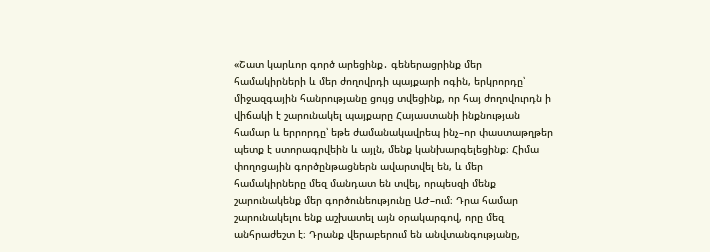«Շատ կարևոր գործ արեցինք․ գեներացրինք մեր համակիրների և մեր ժողովրդի պայքարի ոգին, երկրորդը՝ միջազգային հանրությանը ցույց տվեցինք, որ հայ ժողովուրդն ի վիճակի է շարունակել պայքարը Հայաստանի ինքնության համար և երրորդը՝ եթե ժամանակավրեպ ինչ–որ փաստաթղթեր պետք է ստորագրվեին և այլն, մենք կանխարգելեցինք։ Հիմա փողոցային գործընթացներն ավարտվել են, և մեր համակիրները մեզ մանդատ են տվել, որպեսզի մենք շարունակենք մեր գործունեությունը ԱԺ–ում։ Դրա համար շարունակելու ենք աշխատել այն օրակարգով, որը մեզ անհրաժեշտ է։ Դրանք վերաբերում են անվտանգությանը,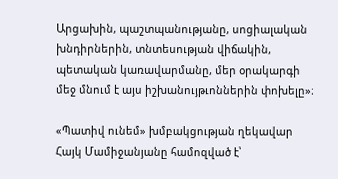Արցախին, պաշտպանությանը, սոցիալական խնդիրներին, տնտեսության վիճակին, պետական կառավարմանը, մեր օրակարգի մեջ մնում է այս իշխանույթւոններին փոխելը»։

«Պատիվ ունեմ» խմբակցության ղեկավար Հայկ Մամիջանյանը համոզված է՝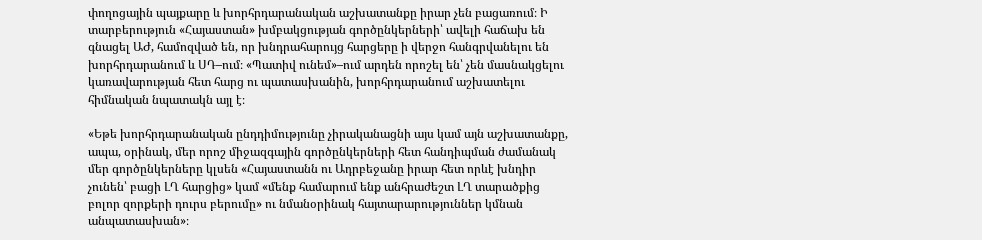փողոցային պայքարը և խորհրդարանական աշխատանքը իրար չեն բացառում։ Ի տարբերություն «Հայաստան» խմբակցության գործընկերների՝ ավելի հաճախ են գնացել ԱԺ, համոզված են, որ խնդրահարույց հարցերը ի վերջո հանգրվանելու են խորհրդարանում և ՍԴ–ում։ «Պատիվ ունեմ»–ում արդեն որոշել են՝ չեն մասնակցելու կառավարության հետ հարց ու պատասխանին, խորհրդարանում աշխատելու հիմնական նպատակն այլ է։

«Եթե խորհրդարանական ընդդիմությունը չիրականացնի այս կամ այն աշխատանքը, ապա, օրինակ, մեր որոշ միջազգային գործընկերների հետ հանդիպման ժամանակ մեր գործընկերները կլսեն «Հայաստանն ու Ադրբեջանը իրար հետ որևէ խնդիր չունեն՝ բացի ԼՂ հարցից» կամ «մենք համարում ենք անհրաժեշտ ԼՂ տարածքից բոլոր զորքերի դուրս բերումը» ու նմանօրինակ հայտարարություններ կմնան անպատասխան»։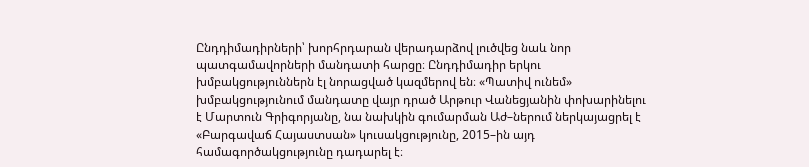Ընդդիմադիրների՝ խորհրդարան վերադարձով լուծվեց նաև նոր պատգամավորների մանդատի հարցը։ Ընդդիմադիր երկու խմբակցություններն էլ նորացված կազմերով են։ «Պատիվ ունեմ» խմբակցությունում մանդատը վայր դրած Արթուր Վանեցյանին փոխարինելու է Մարտուն Գրիգորյանը, նա նախկին գումարման Աժ–ներում ներկայացրել է «Բարգավաճ Հայաստսան» կուսակցությունը, 2015–ին այդ համագործակցությունը դադարել է։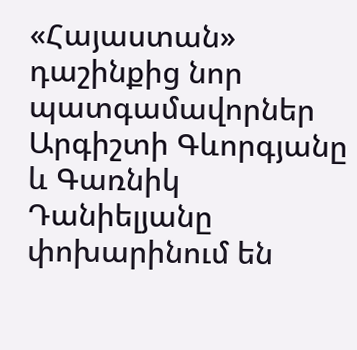«Հայաստան» դաշինքից նոր պատգամավորներ Արգիշտի Գևորգյանը և Գառնիկ Դանիելյանը փոխարինում են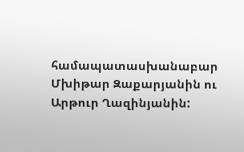համապատասխանաբար Մխիթար Զաքարյանին ու Արթուր Ղազինյանին: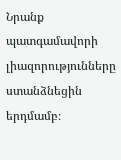Նրանք պատգամավորի լիազորությունները ստանձնեցին երդմամբ։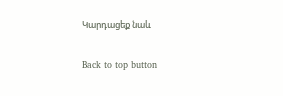Կարդացեք նաև

Back to top button